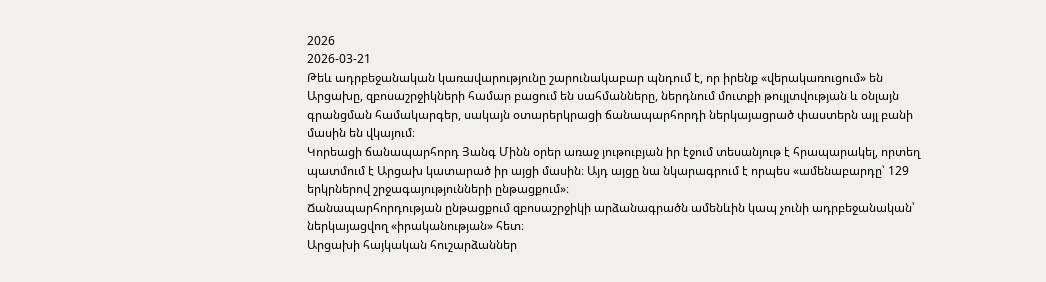2026
2026-03-21
Թեև ադրբեջանական կառավարությունը շարունակաբար պնդում է, որ իրենք «վերակառուցում» են Արցախը, զբոսաշրջիկների համար բացում են սահմանները, ներդնում մուտքի թույլտվության և օնլայն գրանցման համակարգեր, սակայն օտարերկրացի ճանապարհորդի ներկայացրած փաստերն այլ բանի մասին են վկայում։
Կորեացի ճանապարհորդ Յանգ Մինն օրեր առաջ յութուբյան իր էջում տեսանյութ է հրապարակել, որտեղ պատմում է Արցախ կատարած իր այցի մասին։ Այդ այցը նա նկարագրում է որպես «ամենաբարդը՝ 129 երկրներով շրջագայությունների ընթացքում»։
Ճանապարհորդության ընթացքում զբոսաշրջիկի արձանագրածն ամենևին կապ չունի ադրբեջանական՝ ներկայացվող «իրականության» հետ։
Արցախի հայկական հուշարձաններ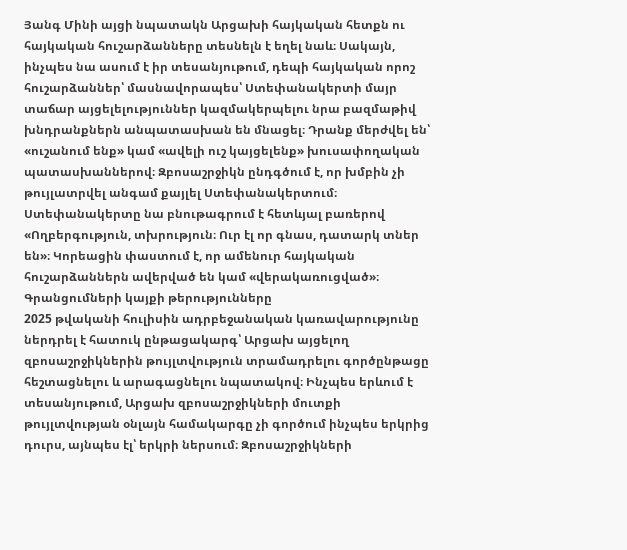Յանգ Մինի այցի նպատակն Արցախի հայկական հետքն ու հայկական հուշարձանները տեսնելն է եղել նաև։ Սակայն, ինչպես նա ասում է իր տեսանյութում, դեպի հայկական որոշ հուշարձաններ՝ մասնավորապես՝ Ստեփանակերտի մայր տաճար այցելելություններ կազմակերպելու նրա բազմաթիվ խնդրանքներն անպատասխան են մնացել։ Դրանք մերժվել են՝ «ուշանում ենք» կամ «ավելի ուշ կայցելենք» խուսափողական պատասխաններով։ Զբոսաշրջիկն ընդգծում է, որ խմբին չի թույլատրվել անգամ քայլել Ստեփանակերտում։ Ստեփանակերտը նա բնութագրում է հետևյալ բառերով «Ողբերգություն, տխրություն։ Ուր էլ որ գնաս, դատարկ տներ են»։ Կորեացին փաստում է, որ ամենուր հայկական հուշարձաններն ավերված են կամ «վերակառուցված»։
Գրանցումների կայքի թերությունները
2025 թվականի հուլիսին ադրբեջանական կառավարությունը ներդրել է հատուկ ընթացակարգ՝ Արցախ այցելող զբոսաշրջիկներին թույլտվություն տրամադրելու գործընթացը հեշտացնելու և արագացնելու նպատակով։ Ինչպես երևում է տեսանյութում, Արցախ զբոսաշրջիկների մուտքի թույլտվության օնլայն համակարգը չի գործում ինչպես երկրից դուրս, այնպես էլ՝ երկրի ներսում։ Զբոսաշրջիկների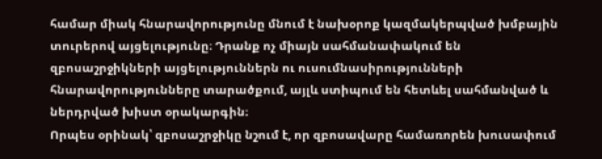համար միակ հնարավորությունը մնում է նախօրոք կազմակերպված խմբային տուրերով այցելությունը։ Դրանք ոչ միայն սահմանափակում են զբոսաշրջիկների այցելություններն ու ուսումնասիրությունների հնարավորությունները տարածքում, այլև ստիպում են հետևել սահմանված և ներդրված խիստ օրակարգին։
Որպես օրինակ՝ զբոսաշրջիկը նշում է, որ զբոսավարը համառորեն խուսափում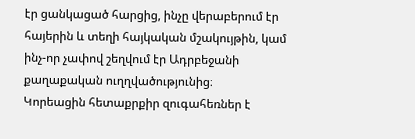էր ցանկացած հարցից, ինչը վերաբերում էր հայերին և տեղի հայկական մշակույթին, կամ ինչ-որ չափով շեղվում էր Ադրբեջանի քաղաքական ուղղվածությունից։
Կորեացին հետաքրքիր զուգահեռներ է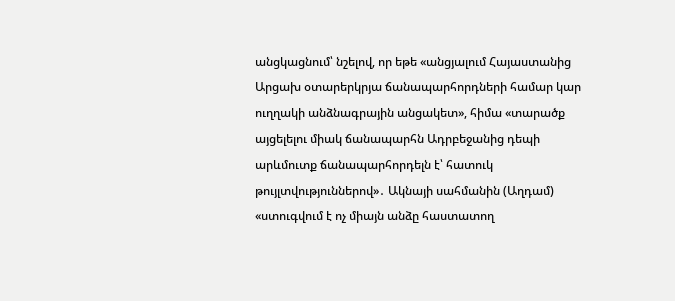անցկացնում՝ նշելով, որ եթե «անցյալում Հայաստանից Արցախ օտարերկրյա ճանապարհորդների համար կար ուղղակի անձնագրային անցակետ», հիմա «տարածք այցելելու միակ ճանապարհն Ադրբեջանից դեպի արևմուտք ճանապարհորդելն է՝ հատուկ թույլտվություններով»․ Ակնայի սահմանին (Աղդամ) «ստուգվում է ոչ միայն անձը հաստատող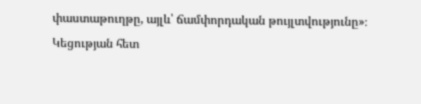փաստաթուղթը, այլև՝ ճամփորդական թույլտվությունը»։
Կեցության հետ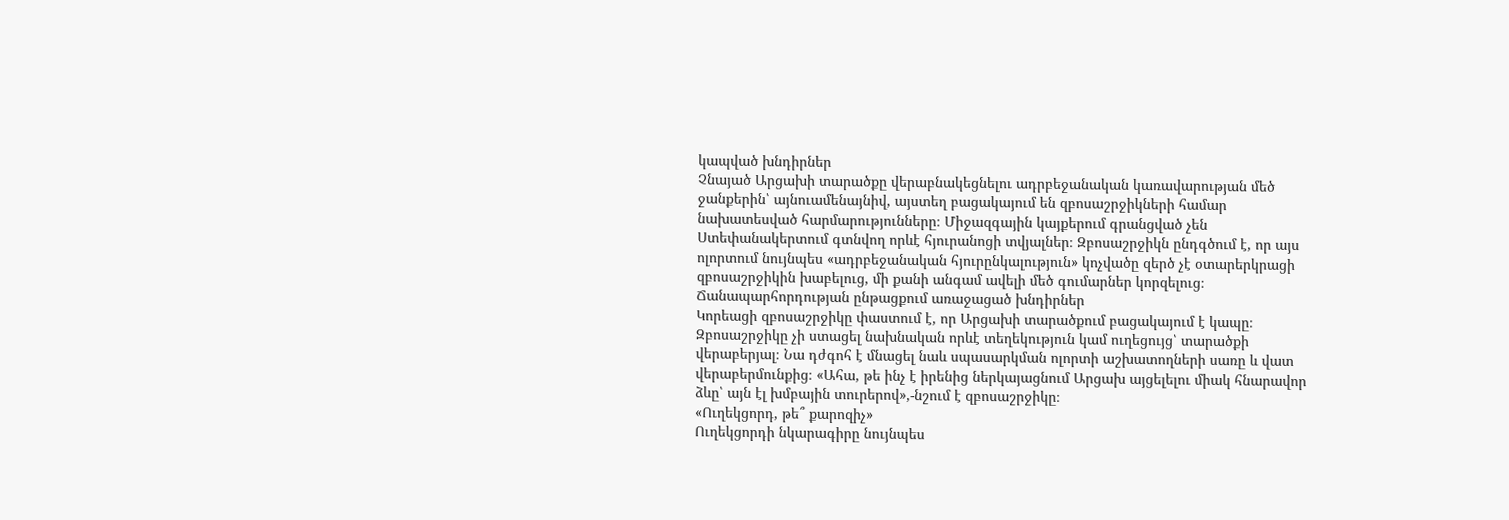կապված խնդիրներ
Չնայած Արցախի տարածքը վերաբնակեցնելու ադրբեջանական կառավարության մեծ ջանքերին՝ այնուամենայնիվ, այստեղ բացակայում են զբոսաշրջիկների համար նախատեսված հարմարությունները։ Միջազգային կայքերում գրանցված չեն Ստեփանակերտում գտնվող որևէ հյուրանոցի տվյալներ։ Զբոսաշրջիկն ընդգծում է, որ այս ոլորտում նույնպես «ադրբեջանական հյուրընկալություն» կոչվածը զերծ չէ օտարերկրացի զբոսաշրջիկին խաբելուց, մի քանի անգամ ավելի մեծ գումարներ կորզելուց։
Ճանապարհորդության ընթացքում առաջացած խնդիրներ
Կորեացի զբոսաշրջիկը փաստում է, որ Արցախի տարածքում բացակայում է կապը։ Զբոսաշրջիկը չի ստացել նախնական որևէ տեղեկություն կամ ուղեցույց՝ տարածքի վերաբերյալ։ Նա դժգոհ է մնացել նաև սպասարկման ոլորտի աշխատողների սառը և վատ վերաբերմունքից։ «Ահա, թե ինչ է իրենից ներկայացնում Արցախ այցելելու միակ հնարավոր ձևը՝ այն էլ խմբային տուրերով»,-նշում է զբոսաշրջիկը։
«Ուղեկցորդ, թե՞ քարոզիչ»
Ուղեկցորդի նկարագիրը նույնպես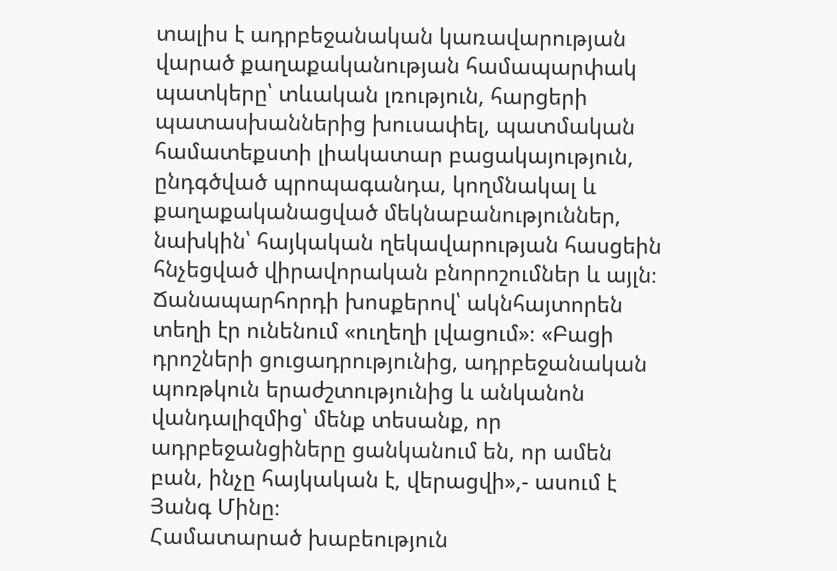տալիս է ադրբեջանական կառավարության վարած քաղաքականության համապարփակ պատկերը՝ տևական լռություն, հարցերի պատասխաններից խուսափել, պատմական համատեքստի լիակատար բացակայություն, ընդգծված պրոպագանդա, կողմնակալ և քաղաքականացված մեկնաբանություններ, նախկին՝ հայկական ղեկավարության հասցեին հնչեցված վիրավորական բնորոշումներ և այլն։ Ճանապարհորդի խոսքերով՝ ակնհայտորեն տեղի էր ունենում «ուղեղի լվացում»։ «Բացի դրոշների ցուցադրությունից, ադրբեջանական պոռթկուն երաժշտությունից և անկանոն վանդալիզմից՝ մենք տեսանք, որ ադրբեջանցիները ցանկանում են, որ ամեն բան, ինչը հայկական է, վերացվի»,- ասում է Յանգ Մինը։
Համատարած խաբեություն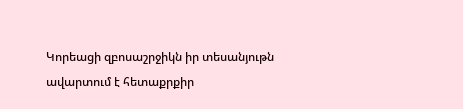Կորեացի զբոսաշրջիկն իր տեսանյութն ավարտում է հետաքրքիր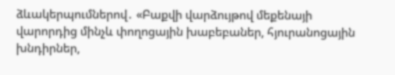ձևակերպումներով․ «Բաքվի վարձույթով մեքենայի վարորդից մինչև փողոցային խաբեբաներ, հյուրանոցային խնդիրներ,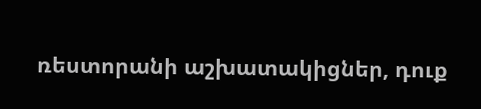ռեստորանի աշխատակիցներ, դուք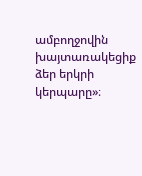ամբողջովին խայտառակեցիք ձեր երկրի կերպարը»։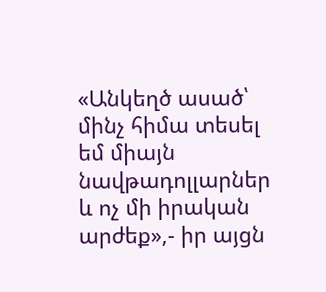«Անկեղծ ասած՝ մինչ հիմա տեսել եմ միայն նավթադոլլարներ և ոչ մի իրական արժեք»,- իր այցն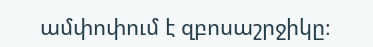ամփոփում է զբոսաշրջիկը։